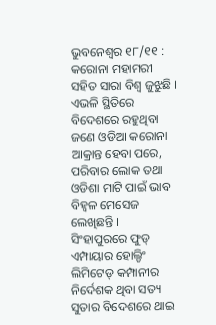ଭୁବନେଶ୍ବର ୧୮/୧୧ : କରୋନା ମହାମରୀ ସହିତ ସାରା ବିଶ୍ବ ଜୁଝୁଛି । ଏଭଳି ସ୍ଥିତିରେ ବିଦେଶରେ ରହୁଥିବା ଜଣେ ଓଡିଆ କରୋନା ଆକ୍ରାନ୍ତ ହେବା ପରେ, ପରିବାର ଲୋକ ତଥା ଓଡିଶା ମାଟି ପାଇଁ ଭାବ ବିହ୍ବଳ ମେସେଜ ଲେଖିଛନ୍ତି । ସିଂହାପୁରରେ ଫୁଡ୍ ଏମ୍ପାୟାର ହୋଲ୍ଡିଂ ଲିମିଟେଡ୍ କମ୍ପାନୀର ନିର୍ଦେଶକ ଥିବା ସତ୍ୟ ସୁତାର ବିଦେଶରେ ଥାଇ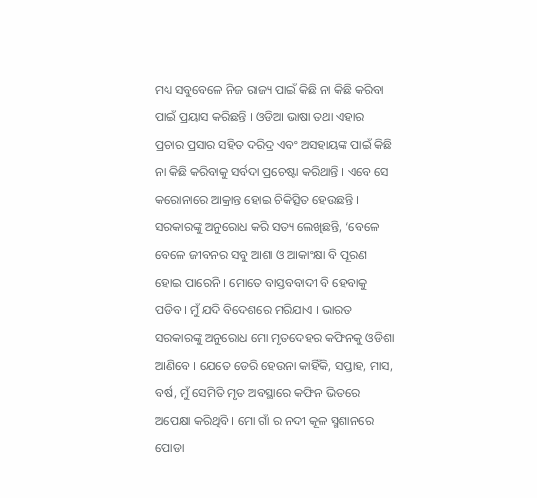ମଧ୍ୟ ସବୁବେଳେ ନିଜ ରାଜ୍ୟ ପାଇଁ କିଛି ନା କିଛି କରିବା ପାଇଁ ପ୍ରୟାସ କରିଛନ୍ତି । ଓଡିଆ ଭାଷା ତଥା ଏହାର ପ୍ରଚାର ପ୍ରସାର ସହିତ ଦରିଦ୍ର ଏବଂ ଅସହାୟଙ୍କ ପାଇଁ କିଛି ନା କିଛି କରିବାକୁ ସର୍ବଦା ପ୍ରଚେଷ୍ଟା କରିଥାନ୍ତି । ଏବେ ସେ କରୋନାରେ ଆକ୍ରାନ୍ତ ହୋଇ ଚିକିତ୍ସିତ ହେଉଛନ୍ତି ।
ସରକାରଙ୍କୁ ଅନୁରୋଧ କରି ସତ୍ୟ ଲେଖିଛନ୍ତି, ‘ବେଳେ ବେଳେ ଜୀବନର ସବୁ ଆଶା ଓ ଆକାଂକ୍ଷା ବି ପୂରଣ ହୋଇ ପାରେନି । ମୋତେ ବାସ୍ତବବାଦୀ ବି ହେବାକୁ ପଡିବ। ମୁଁ ଯଦି ବିଦେଶରେ ମରିଯାଏ । ଭାରତ ସରକାରଙ୍କୁ ଅନୁରୋଧ ମୋ ମୃତଦେହର କଫିନକୁ ଓଡିଶା ଆଣିବେ । ଯେତେ ଡେରି ହେଉନା କାହିଁକି, ସପ୍ତାହ, ମାସ, ବର୍ଷ, ମୁଁ ସେମିତି ମୃତ ଅବସ୍ଥାରେ କଫିନ ଭିତରେ ଅପେକ୍ଷା କରିଥିବି । ମୋ ଗାଁ ର ନଦୀ କୂଳ ସ୍ମଶାନରେ ପୋଡା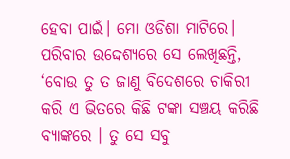ହେବା ପାଇଁ। ମୋ ଓଡିଶା ମାଟିରେ।
ପରିବାର ଉଦ୍ଦେଶ୍ୟରେ ସେ ଲେଖିଛନ୍ତି, ‘ବୋଉ ତୁ ତ ଜାଣୁ ବିଦେଶରେ ଚାକିରୀ କରି ଏ ଭିତରେ କିଛି ଟଙ୍କା ସଞ୍ଚୟ କରିଛି ବ୍ୟାଙ୍କରେ । ତୁ ସେ ସବୁ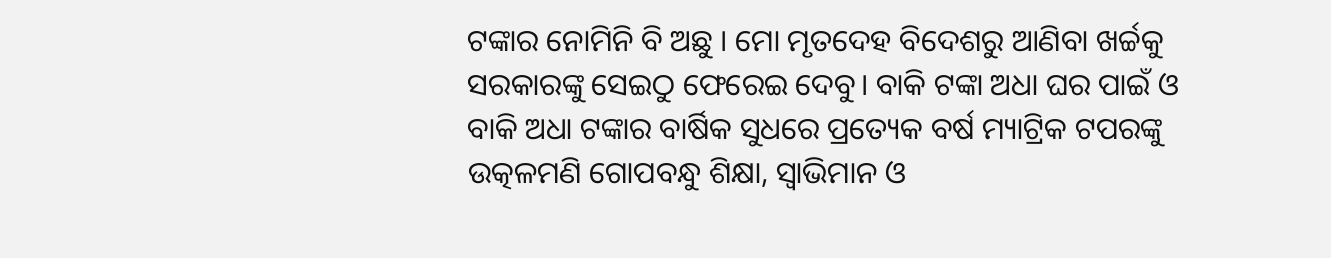ଟଙ୍କାର ନୋମିନି ବି ଅଛୁ । ମୋ ମୃତଦେହ ବିଦେଶରୁ ଆଣିବା ଖର୍ଚ୍ଚକୁ ସରକାରଙ୍କୁ ସେଇଠୁ ଫେରେଇ ଦେବୁ। ବାକି ଟଙ୍କା ଅଧା ଘର ପାଇଁ ଓ ବାକି ଅଧା ଟଙ୍କାର ବାର୍ଷିକ ସୁଧରେ ପ୍ରତ୍ୟେକ ବର୍ଷ ମ୍ୟାଟ୍ରିକ ଟପରଙ୍କୁ ଉତ୍କଳମଣି ଗୋପବନ୍ଧୁ ଶିକ୍ଷା, ସ୍ୱାଭିମାନ ଓ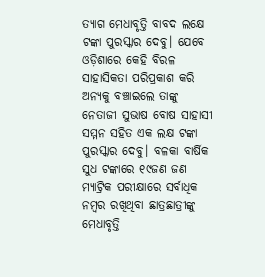ତ୍ୟାଗ ମେଧାବୃତ୍ତି ବାବଦ ଲକ୍ଷେ ଟଙ୍କା ପୁରସ୍କାର ଦେବୁ। ଯେବେ ଓଡ଼ିଶାରେ କେହି ବିରଳ ସାହାସିକତା ପରିପ୍ରକାଶ କରି ଅନ୍ୟକୁ ବଞ୍ଚାଇଲେ ତାଙ୍କୁ ନେତାଜୀ ସୁଭାଷ ବୋଷ ସାହାସୀ ସମ୍ମନ ସହିତ ଏକ ଲକ୍ଷ ଟଙ୍କା ପୁରସ୍କାର ଦେବୁ। ବଳକା ବାର୍ଷିକ ସୁଧ ଟଙ୍କାରେ ୧୯ଜଣ ଜଣ ମ୍ୟାଟ୍ରିକ ପରୀକ୍ଷାରେ ସର୍ବାଧିକ ନମ୍ବର ରଖିଥିବା ଛାତ୍ରଛାତ୍ରୀଙ୍କୁ ମେଧାବୃତ୍ତି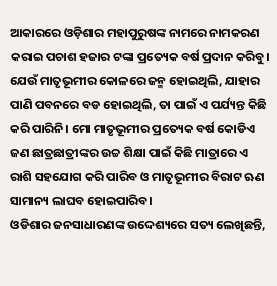ଆକାରରେ ଓଡ଼ିଶାର ମହାପୁରୁଷଙ୍କ ନାମରେ ନାମକରଣ କରାଇ ପଚାଶ ହଜାର ଟଙ୍କା ପ୍ରତ୍ୟେକ ବର୍ଷ ପ୍ରଦାନ କରିବୁ। ଯେଉଁ ମାତୃଭୂମୀର କୋଳରେ ଜନ୍ମ ହୋଇଥିଲି, ଯାହାର ପାଣି ପବନରେ ବଡ ହୋଇଥିଲି, ତା ପାଇଁ ଏ ପର୍ଯ୍ୟନ୍ତ କିଛି କରି ପାରିନି। ମୋ ମାତୃଭୂମୀର ପ୍ରତ୍ୟେକ ବର୍ଷ କୋଡିଏ ଜଣ ଛାତ୍ରଛାତ୍ରୀଙ୍କର ଉଚ୍ଚ ଶିକ୍ଷା ପାଇଁ କିଛି ମାତ୍ରାରେ ଏ ରାଶି ସହଯୋଗ କରି ପାରିବ ଓ ମାତୃଭୂମୀର ବିରାଟ ଋଣ ସାମାନ୍ୟ ଲାଘବ ହୋଇପାରିବ।
ଓଡିଶାର ଜନସାଧାରଣଙ୍କ ଉଦ୍ଦେଶ୍ୟରେ ସତ୍ୟ ଲେଖିଛନ୍ତି,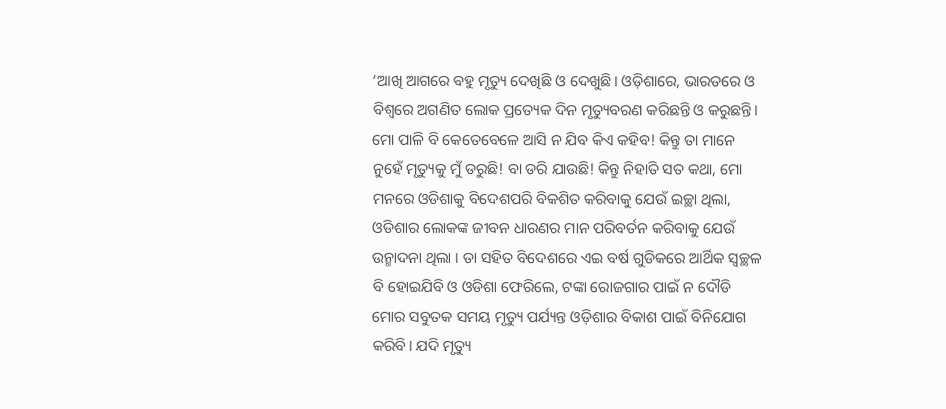‘ଆଖି ଆଗରେ ବହୁ ମୃତ୍ୟୁ ଦେଖିଛି ଓ ଦେଖୁଛି। ଓଡ଼ିଶାରେ, ଭାରତରେ ଓ ବିଶ୍ଵରେ ଅଗଣିତ ଲୋକ ପ୍ରତ୍ୟେକ ଦିନ ମୃତ୍ୟୁବରଣ କରିଛନ୍ତି ଓ କରୁଛନ୍ତି। ମୋ ପାଳି ବି କେତେବେଳେ ଆସି ନ ଯିବ କିଏ କହିବ! କିନ୍ତୁ ତା ମାନେ ନୁହେଁ ମୃତ୍ୟୁକୁ ମୁଁ ଡରୁଛି! ବା ଡରି ଯାଉଛି! କିନ୍ତୁ ନିହାତି ସତ କଥା, ମୋ ମନରେ ଓଡିଶାକୁ ବିଦେଶପରି ବିକଶିତ କରିବାକୁ ଯେଉଁ ଇଚ୍ଛା ଥିଲା, ଓଡିଶାର ଲୋକଙ୍କ ଜୀବନ ଧାରଣର ମାନ ପରିବର୍ତନ କରିବାକୁ ଯେଉଁ ଉନ୍ମାଦନା ଥିଲା । ତା ସହିତ ବିଦେଶରେ ଏଇ ବର୍ଷ ଗୁଡିକରେ ଆର୍ଥିକ ସ୍ୱଚ୍ଛଳ ବି ହୋଇଯିବି ଓ ଓଡିଶା ଫେରିଲେ, ଟଙ୍କା ରୋଜଗାର ପାଇଁ ନ ଦୌଡି ମୋର ସବୁତକ ସମୟ ମୃତ୍ୟୁ ପର୍ଯ୍ୟନ୍ତ ଓଡ଼ିଶାର ବିକାଶ ପାଇଁ ବିନିଯୋଗ କରିବି। ଯଦି ମୃତ୍ୟୁ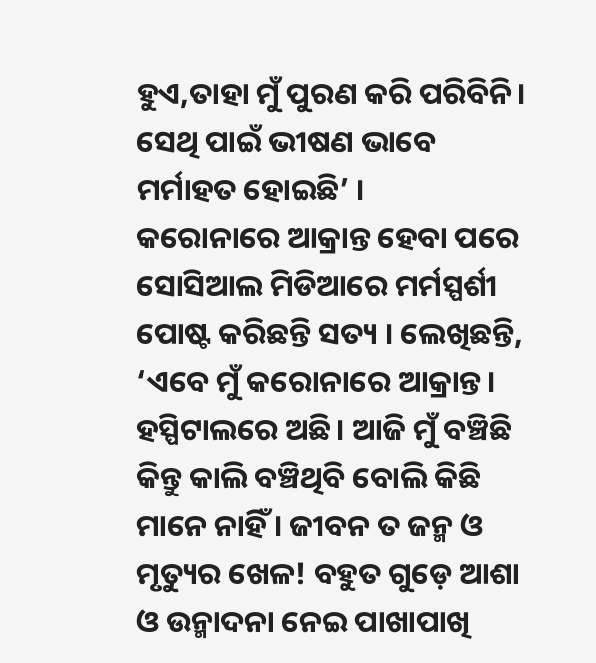ହୁଏ,ତାହା ମୁଁ ପୁରଣ କରି ପରିବିନି। ସେଥି ପାଇଁ ଭୀଷଣ ଭାବେ ମର୍ମାହତ ହୋଇଛି’ ।
କରୋନାରେ ଆକ୍ରାନ୍ତ ହେବା ପରେ ସୋସିଆଲ ମିଡିଆରେ ମର୍ମସ୍ପର୍ଶୀ ପୋଷ୍ଟ କରିଛନ୍ତି ସତ୍ୟ । ଲେଖିଛନ୍ତି, ‘ଏବେ ମୁଁ କରୋନାରେ ଆକ୍ରାନ୍ତ। ହସ୍ପିଟାଲରେ ଅଛି। ଆଜି ମୁଁ ବଞ୍ଚିଛି କିନ୍ତୁ କାଲି ବଞ୍ଚିଥିବି ବୋଲି କିଛି ମାନେ ନାହିଁ । ଜୀବନ ତ ଜନ୍ମ ଓ ମୃତ୍ୟୁର ଖେଳ! ବହୁତ ଗୁଡ଼େ ଆଶା ଓ ଉନ୍ମାଦନା ନେଇ ପାଖାପାଖି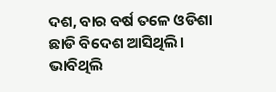ଦଶ, ବାର ବର୍ଷ ତଳେ ଓଡିଶା ଛାଡି ବିଦେଶ ଆସିଥିଲି। ଭାବିଥିଲି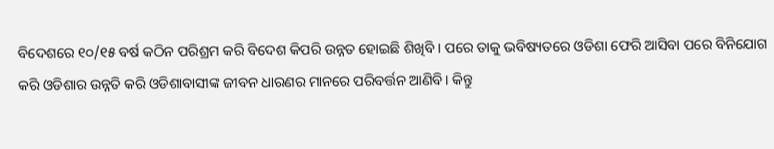ବିଦେଶରେ ୧୦/୧୫ ବର୍ଷ କଠିନ ପରିଶ୍ରମ କରି ବିଦେଶ କିପରି ଉନ୍ନତ ହୋଇଛି ଶିଖିବି । ପରେ ତାକୁ ଭବିଷ୍ୟତରେ ଓଡିଶା ଫେରି ଆସିବା ପରେ ବିନିଯୋଗ କରି ଓଡିଶାର ଉନ୍ନତି କରି ଓଡିଶାବାସୀଙ୍କ ଜୀବନ ଧାରଣର ମାନରେ ପରିବର୍ତ୍ତନ ଆଣିବି। କିନ୍ତୁ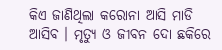କିଏ ଜାଣିଥିଲା କରୋନା ଆସି ମାଡି ଆସିବ । ମୃତ୍ୟୁ ଓ ଜୀବନ ଦୋ ଛକିରେ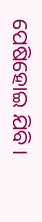ପେଷିହୋଇ ଯିବି।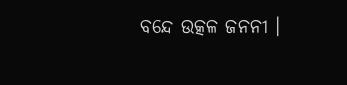ବନ୍ଦେ ଉତ୍କଳ ଜନନୀ ।